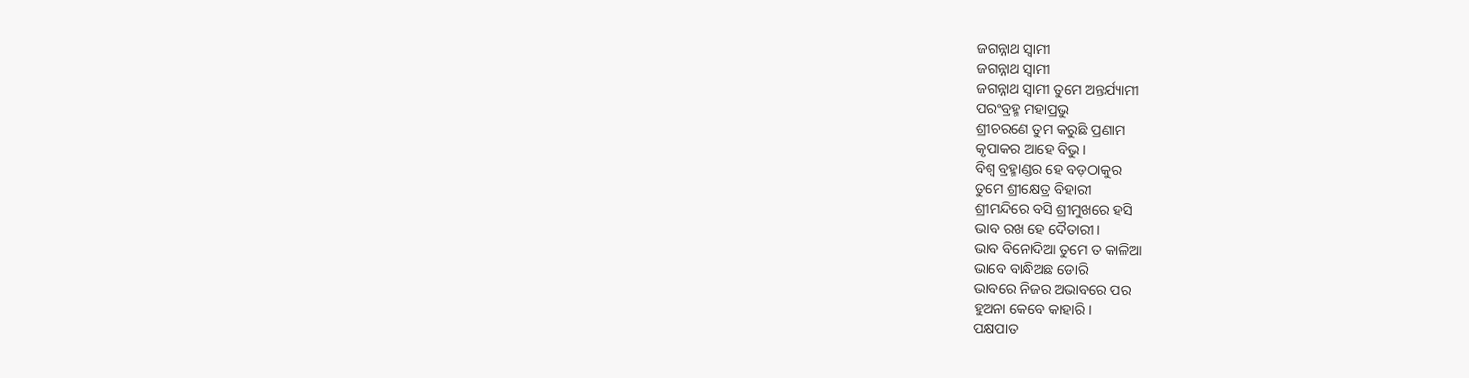ଜଗନ୍ନାଥ ସ୍ଵାମୀ
ଜଗନ୍ନାଥ ସ୍ଵାମୀ
ଜଗନ୍ନାଥ ସ୍ଵାମୀ ତୁମେ ଅନ୍ତର୍ଯ୍ୟାମୀ
ପରଂବ୍ରହ୍ମ ମହାପ୍ରଭୁ
ଶ୍ରୀଚରଣେ ତୁମ କରୁଛି ପ୍ରଣାମ
କୃପାକର ଆହେ ବିଭୁ।
ବିଶ୍ୱ ବ୍ରହ୍ମାଣ୍ଡର ହେ ବଡ଼ଠାକୁର
ତୁମେ ଶ୍ରୀକ୍ଷେତ୍ର ବିହାରୀ
ଶ୍ରୀମନ୍ଦିରେ ବସି ଶ୍ରୀମୁଖରେ ହସି
ଭାବ ରଖ ହେ ଦୈତାରୀ।
ଭାବ ବିନୋଦିଆ ତୁମେ ତ କାଳିଆ
ଭାବେ ବାନ୍ଧିଅଛ ଡୋରି
ଭାବରେ ନିଜର ଅଭାବରେ ପର
ହୁଅନା କେବେ କାହାରି।
ପକ୍ଷପାତ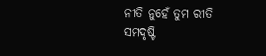ନୀତି ନୁହେଁ ତୁମ ରୀତି
ସମଦୃଷ୍ଟି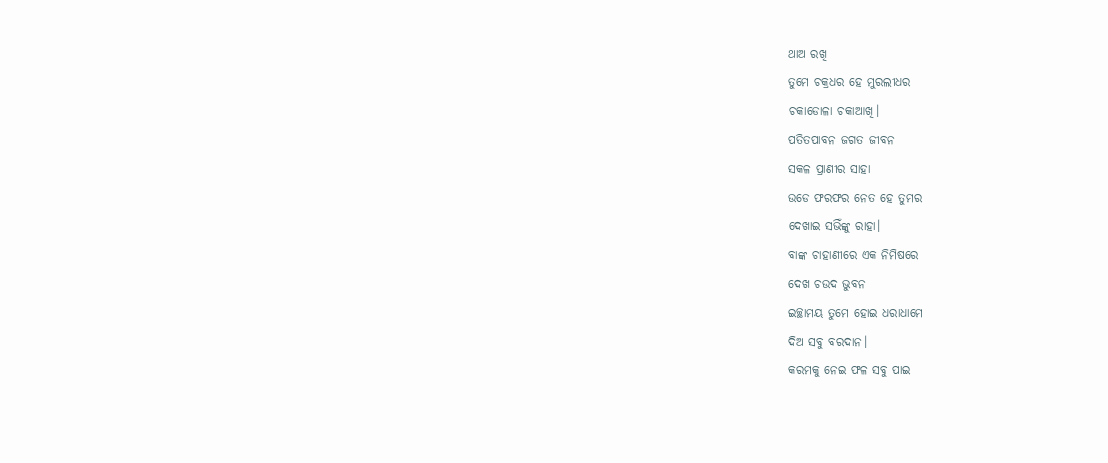ଥାଅ ରଖି
ତୁମେ ଚକ୍ରଧର ହେ ମୁରଲୀଧର
ଚକାଡୋଳା ଚକାଆଖି।
ପତିତପାବନ ଜଗତ ଜୀବନ
ସକଳ ପ୍ରାଣୀର ସାହା
ଉଡେ ଫରଫର ନେତ ହେ ତୁମର
ଦେଖାଇ ସଭିଁଙ୍କୁ ରାହା।
ବାଙ୍କ ଚାହାଣୀରେ ଏକ ନିମିଷରେ
ଦେଖ ଚଉଦ ଭୁବନ
ଇଚ୍ଛାମୟ ତୁମେ ହୋଇ ଧରାଧାମେ
ଦିଅ ସବୁ ବରଦାନ।
କରମକୁ ନେଇ ଫଳ ସବୁ ପାଇ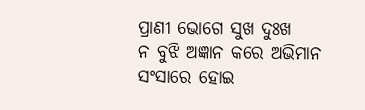ପ୍ରାଣୀ ଭୋଗେ ସୁଖ ଦୁଃଖ
ନ ବୁଝି ଅଜ୍ଞାନ କରେ ଅଭିମାନ
ସଂସାରେ ହୋଇ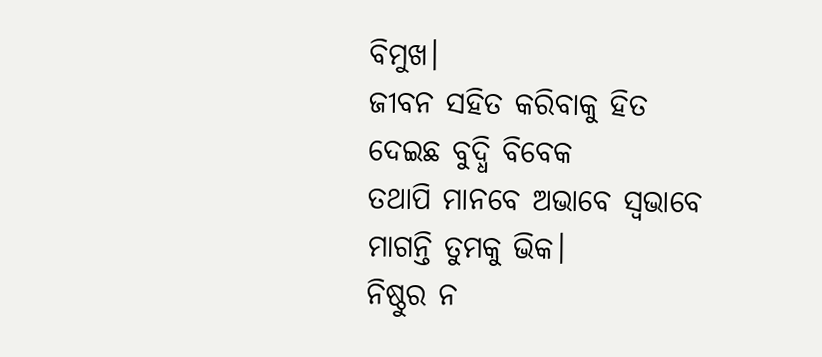ବିମୁଖ।
ଜୀବନ ସହିତ କରିବାକୁ ହିତ
ଦେଇଛ ବୁଦ୍ଧି ବିବେକ
ତଥାପି ମାନବେ ଅଭାବେ ସ୍ବଭାବେ
ମାଗନ୍ତି ତୁମକୁ ଭିକ।
ନିଷ୍ଠୁର ନ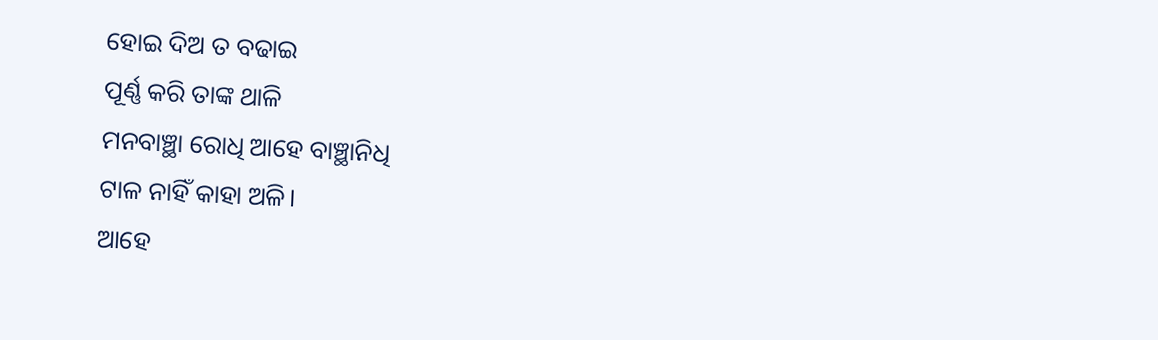ହୋଇ ଦିଅ ତ ବଢାଇ
ପୂର୍ଣ୍ଣ କରି ତାଙ୍କ ଥାଳି
ମନବାଞ୍ଛା ରୋଧି ଆହେ ବାଞ୍ଛାନିଧି
ଟାଳ ନାହିଁ କାହା ଅଳି।
ଆହେ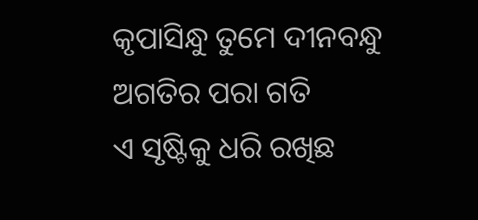କୃପାସିନ୍ଧୁ ତୁମେ ଦୀନବନ୍ଧୁ
ଅଗତିର ପରା ଗତି
ଏ ସୃଷ୍ଟିକୁ ଧରି ରଖିଛ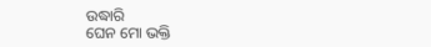ଉଦ୍ଧାରି
ଘେନ ମୋ ଭକ୍ତି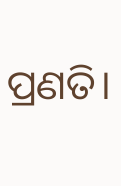ପ୍ରଣତି।